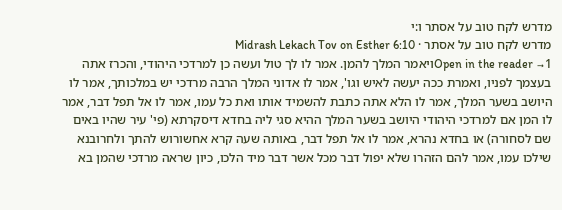מדרש לקח טוב על אסתר ו:י
מדרש לקח טוב על אסתר · Midrash Lekach Tov on Esther 6:10
Open in the reader →1ויאמר המלך להמן. אמר לו לך טול ועשה כן למרדכי היהודי, והכרז אתה בעצמך לפניו, ואמרת ככה יעשה לאיש וגו', אמר לו אדוני המלך הרבה מרדכי יש במלכותך, אמר לו היושב בשער המלך, אמר לו הלא אתה כתבת להשמיד אותו ואת כל עמו, אמר לו אל תפל דבר, אמר לו המן אם למרדכי היהודי היושב בשער המלך ההיא סגי ליה בחדא דיסקרתא (פי' עיר שהיו באים שם לסחורה) או בחדא נהרא, אמר לו אל תפל דבר, באותה שעה קרא אחשורוש להתך ולחרובנא שילכו עמו, אמר להם הזהרו שלא יפול דבר מכל אשר דבר מיד הלכו, כיון שראה מרדכי שהמן בא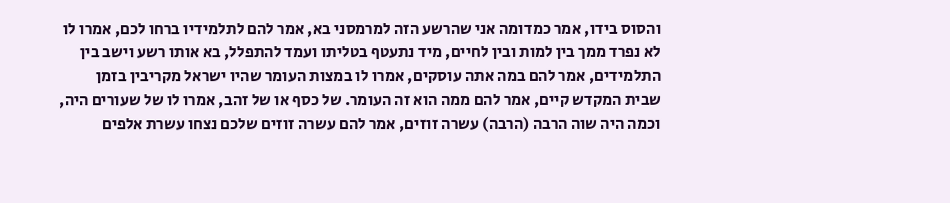והסוס בידו, אמר כמדומה אני שהרשע הזה למרמסני בא, אמר להם לתלמידיו ברחו לכם, אמרו לו לא נפרד ממך בין למות ובין לחיים, מיד נתעטף בטליתו ועמד להתפלל, בא אותו רשע וישב בין התלמידים, אמר להם במה אתה עוסקים, אמרו לו במצות העומר שהיו ישראל מקריבין בזמן שבית המקדש קיים, אמר להם ממה הוא זה העומר. של כסף או של זהב, אמרו לו של שעורים היה, וכמה היה שוה הרבה (הרבה) עשרה זוזים, אמר להם עשרה זוזים שלכם נצחו עשרת אלפים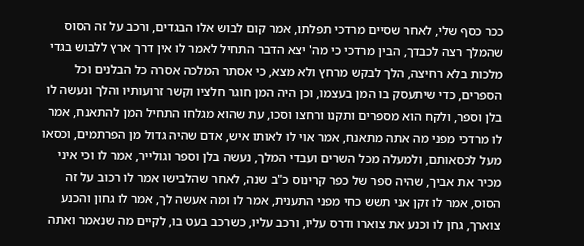ככר כסף שלי, לאחר שסיים מרדכי תפלתו, אמר קום לבוש אלו הבגדים, ורכב על זה הסוס שהמלך רצה לכבדך, הבין מרדכי כי מה' יצא הדבר התחיל לאמר לו אין דרך ארץ ללבוש בגדי מלכות בלא רחיצה, הלך לבקש מרחץ ולא מצא, כי אסתר המלכה אסרה כל הבלנים וכל הספרים, כדי שיתעסק בו המן בעצמו, וכן היה המן חוגר חלציו וקשר זרועותיו והלך ונעשה לו בלן וספר, ולקח הוא מספרים ותקנו ורחצו וסכו, עת שהוא מגלחו התחיל המן להתאנח, אמר לו מרדכי מפני מה אתה מתאנח, אמר אוי לו לאותו איש, אדם שהיה גדול מן הפרתמים, וכסאו מעל לכסאותם, ולמעלה מכל השרים ועבדי המלך, נעשה בלן וספר וגולייר, אמר לו וכי איני מכיר את אביך, שהיה ספר של כפר קרינוס כ"ב שנה, לאחר שהלבישו אמר לו רכוב על זה הסוס, אמר לו זקן אני תשש כחי מפני התענית, אמר לו ומה אעשה לך, אמר לו גחון והכנע צוארך, גחן לו וכנע את צוארו ודרס עליו, ורכב עליו, כשרכב בעט בו, לקיים מה שנאמר ואתה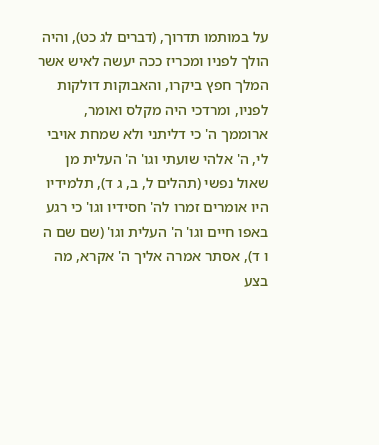על במותמו תדרוך, (דברים לג כט), והיה הולך לפניו ומכריז ככה יעשה לאיש אשר המלך חפץ ביקרו, והאבוקות דולקות לפניו, ומרדכי היה מקלס ואומר, ארוממך ה' כי דליתני ולא שמחת אויבי לי, ה' אלהי שועתי וגו' ה' העלית מן שאול נפשי (תהלים ל, ב, ג ד), תלמידיו היו אומרים זמרו לה' חסידיו וגו' כי רגע באפו חיים וגו' ה' העלית וגו' (שם שם ה ו ד), אסתר אמרה אליך ה' אקרא, מה בצע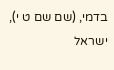בדמי, (שם שם ט י), ישראל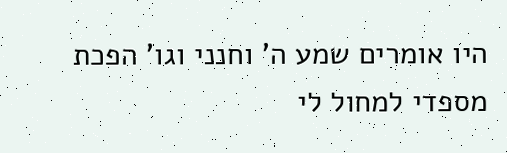היו אומרים שמע ה' וחנני וגו' הפכת מספדי למחול לי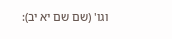וגו' (שם שם יא יב):